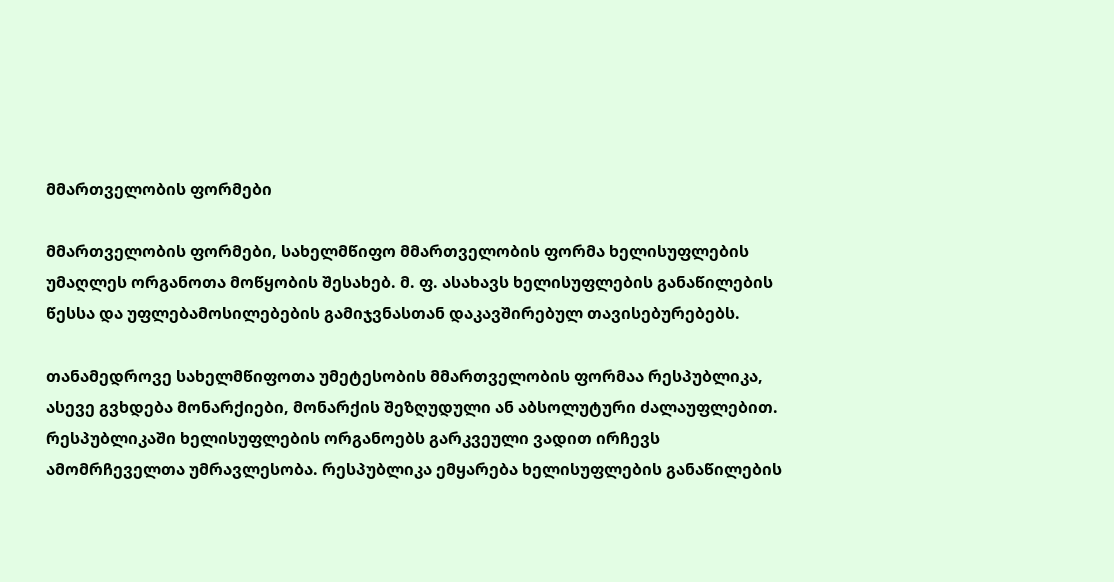მმართველობის ფორმები

მმართველობის ფორმები, სახელმწიფო მმართველობის ფორმა ხელისუფლების უმაღლეს ორგანოთა მოწყობის შესახებ. მ. ფ. ასახავს ხელისუფლების განაწილების წესსა და უფლებამოსილებების გამიჯვნასთან დაკავშირებულ თავისებურებებს.

თანამედროვე სახელმწიფოთა უმეტესობის მმართველობის ფორმაა რესპუბლიკა, ასევე გვხდება მონარქიები, მონარქის შეზღუდული ან აბსოლუტური ძალაუფლებით. რესპუბლიკაში ხელისუფლების ორგანოებს გარკვეული ვადით ირჩევს ამომრჩეველთა უმრავლესობა. რესპუბლიკა ემყარება ხელისუფლების განაწილების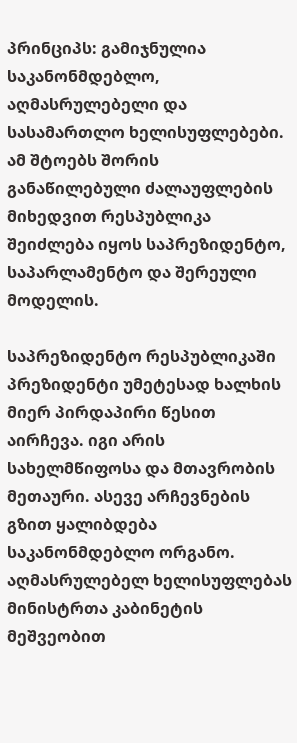პრინციპს: გამიჯნულია საკანონმდებლო, აღმასრულებელი და სასამართლო ხელისუფლებები. ამ შტოებს შორის განაწილებული ძალაუფლების მიხედვით რესპუბლიკა შეიძლება იყოს საპრეზიდენტო, საპარლამენტო და შერეული მოდელის.

საპრეზიდენტო რესპუბლიკაში პრეზიდენტი უმეტესად ხალხის მიერ პირდაპირი წესით აირჩევა. იგი არის სახელმწიფოსა და მთავრობის მეთაური. ასევე არჩევნების გზით ყალიბდება საკანონმდებლო ორგანო. აღმასრულებელ ხელისუფლებას მინისტრთა კაბინეტის მეშვეობით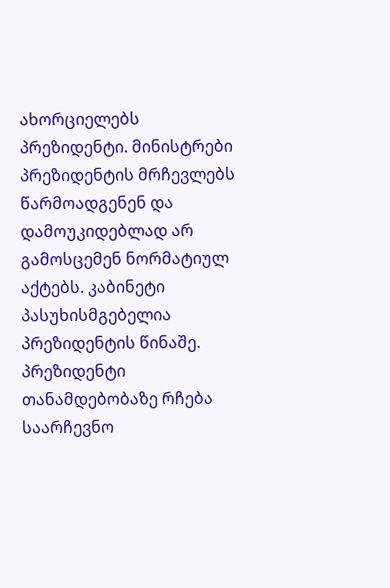ახორციელებს პრეზიდენტი. მინისტრები პრეზიდენტის მრჩევლებს წარმოადგენენ და დამოუკიდებლად არ გამოსცემენ ნორმატიულ აქტებს. კაბინეტი პასუხისმგებელია პრეზიდენტის წინაშე. პრეზიდენტი თანამდებობაზე რჩება საარჩევნო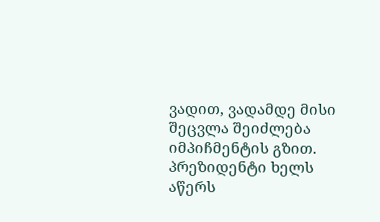ვადით, ვადამდე მისი შეცვლა შეიძლება იმპიჩმენტის გზით. პრეზიდენტი ხელს აწერს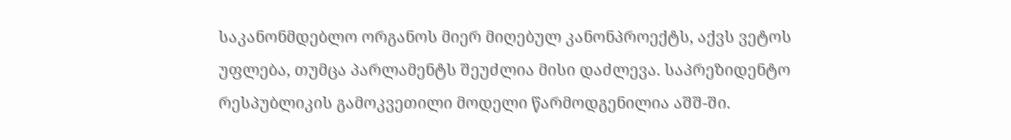საკანონმდებლო ორგანოს მიერ მიღებულ კანონპროექტს, აქვს ვეტოს უფლება, თუმცა პარლამენტს შეუძლია მისი დაძლევა. საპრეზიდენტო რესპუბლიკის გამოკვეთილი მოდელი წარმოდგენილია აშშ-ში.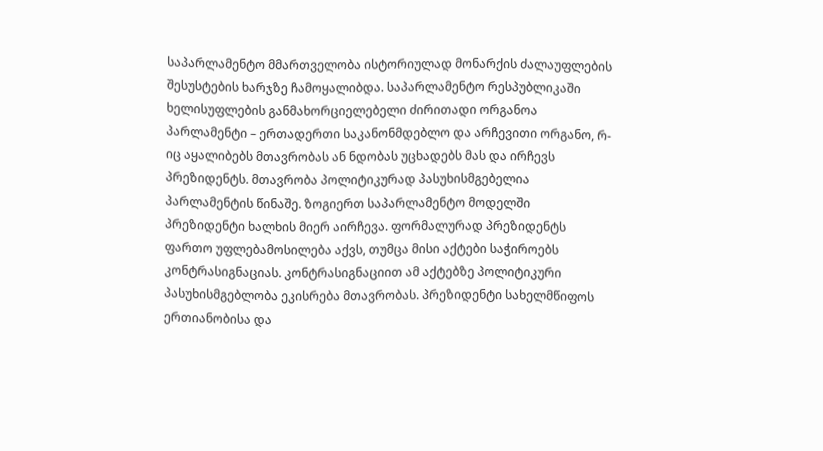საპარლამენტო მმართველობა ისტორიულად მონარქის ძალაუფლების შესუსტების ხარჯზე ჩამოყალიბდა. საპარლამენტო რესპუბლიკაში ხელისუფლების განმახორციელებელი ძირითადი ორგანოა პარლამენტი – ერთადერთი საკანონმდებლო და არჩევითი ორგანო, რ-იც აყალიბებს მთავრობას ან ნდობას უცხადებს მას და ირჩევს პრეზიდენტს. მთავრობა პოლიტიკურად პასუხისმგებელია პარლამენტის წინაშე. ზოგიერთ საპარლამენტო მოდელში პრეზიდენტი ხალხის მიერ აირჩევა. ფორმალურად პრეზიდენტს ფართო უფლებამოსილება აქვს, თუმცა მისი აქტები საჭიროებს კონტრასიგნაციას. კონტრასიგნაციით ამ აქტებზე პოლიტიკური პასუხისმგებლობა ეკისრება მთავრობას. პრეზიდენტი სახელმწიფოს ერთიანობისა და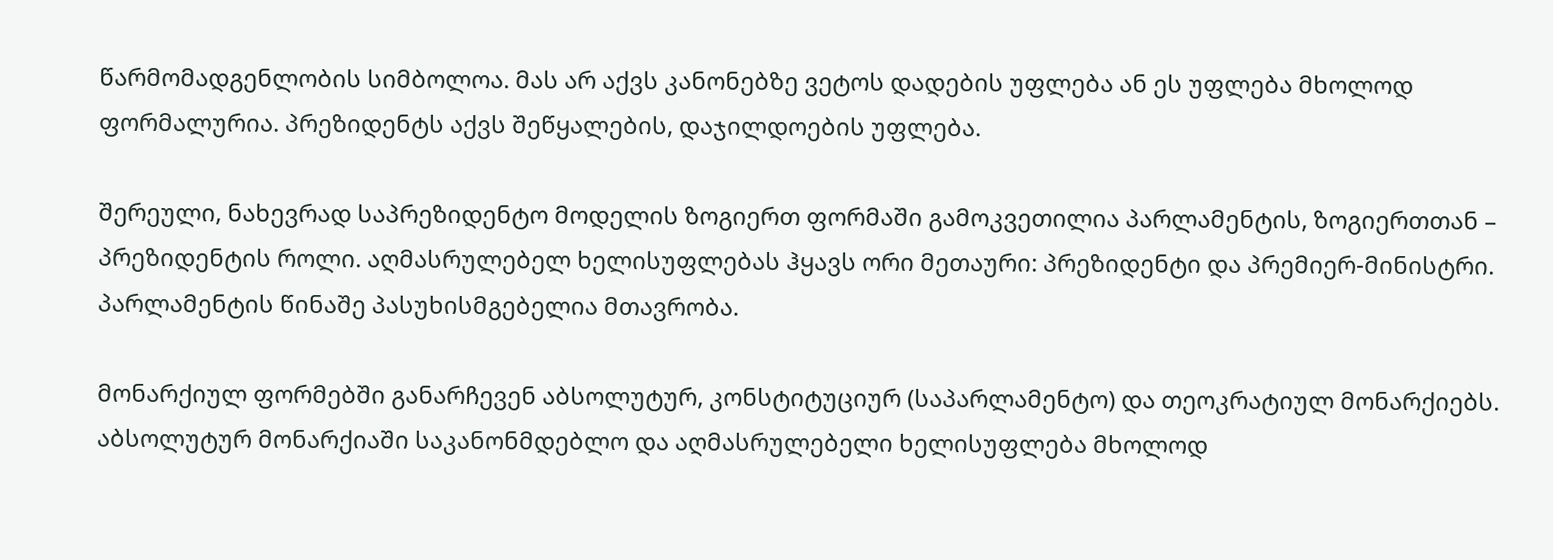წარმომადგენლობის სიმბოლოა. მას არ აქვს კანონებზე ვეტოს დადების უფლება ან ეს უფლება მხოლოდ ფორმალურია. პრეზიდენტს აქვს შეწყალების, დაჯილდოების უფლება.

შერეული, ნახევრად საპრეზიდენტო მოდელის ზოგიერთ ფორმაში გამოკვეთილია პარლამენტის, ზოგიერთთან – პრეზიდენტის როლი. აღმასრულებელ ხელისუფლებას ჰყავს ორი მეთაური: პრეზიდენტი და პრემიერ-მინისტრი. პარლამენტის წინაშე პასუხისმგებელია მთავრობა.

მონარქიულ ფორმებში განარჩევენ აბსოლუტურ, კონსტიტუციურ (საპარლამენტო) და თეოკრატიულ მონარქიებს. აბსოლუტურ მონარქიაში საკანონმდებლო და აღმასრულებელი ხელისუფლება მხოლოდ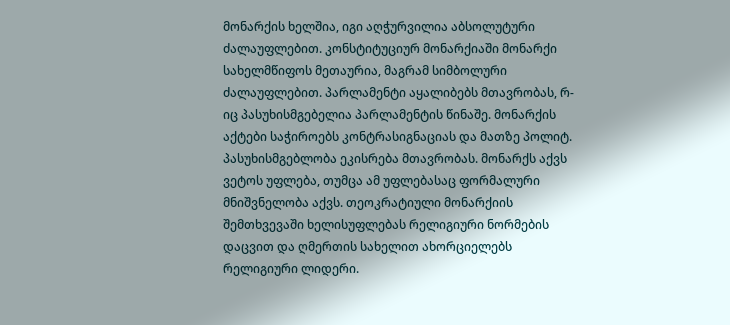მონარქის ხელშია, იგი აღჭურვილია აბსოლუტური ძალაუფლებით. კონსტიტუციურ მონარქიაში მონარქი სახელმწიფოს მეთაურია, მაგრამ სიმბოლური ძალაუფლებით. პარლამენტი აყალიბებს მთავრობას, რ-იც პასუხისმგებელია პარლამენტის წინაშე. მონარქის აქტები საჭიროებს კონტრასიგნაციას და მათზე პოლიტ. პასუხისმგებლობა ეკისრება მთავრობას. მონარქს აქვს ვეტოს უფლება, თუმცა ამ უფლებასაც ფორმალური მნიშვნელობა აქვს. თეოკრატიული მონარქიის შემთხვევაში ხელისუფლებას რელიგიური ნორმების დაცვით და ღმერთის სახელით ახორციელებს რელიგიური ლიდერი.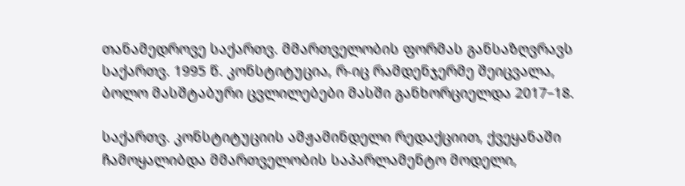თანამედროვე საქართვ. მმართველობის ფორმას განსაზღვრავს საქართვ. 1995 წ. კონსტიტუცია, რ-იც რამდენჯერმე შეიცვალა, ბოლო მასშტაბური ცვლილებები მასში განხორციელდა 2017–18.

საქართვ. კონსტიტუციის ამჟამინდელი რედაქციით, ქვეყანაში ჩამოყალიბდა მმართველობის საპარლამენტო მოდელი,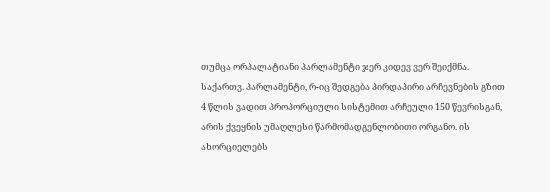თუმცა ორპალატიანი პარლამენტი ჯერ კიდევ ვერ შეიქმნა. საქართვ. პარლამენტი, რ-იც შედგება პირდაპირი არჩევნების გზით 4 წლის ვადით პროპორციული სისტემით არჩეული 150 წევრისგან, არის ქვეყნის უმაღლესი წარმომადგენლობითი ორგანო. ის ახორციელებს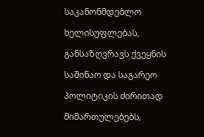საკანონმდებლო ხელისუფლებას, განსაზღვრავს ქვეყნის საშინაო და საგარეო პოლიტიკის ძირითად მიმართულებებს,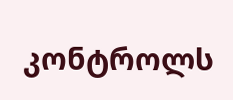კონტროლს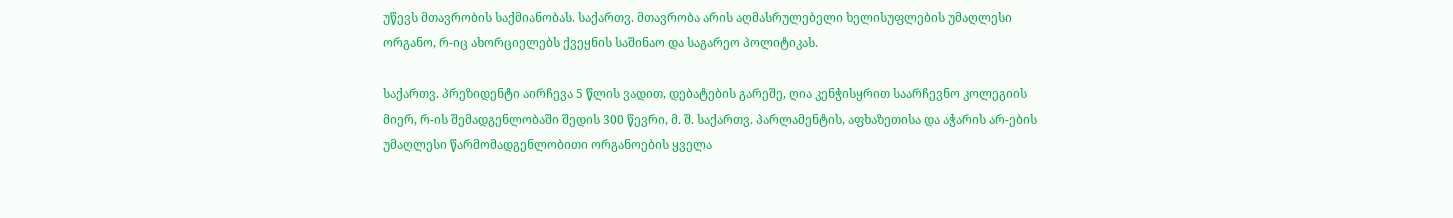უწევს მთავრობის საქმიანობას. საქართვ. მთავრობა არის აღმასრულებელი ხელისუფლების უმაღლესი ორგანო, რ-იც ახორციელებს ქვეყნის საშინაო და საგარეო პოლიტიკას.

საქართვ. პრეზიდენტი აირჩევა 5 წლის ვადით, დებატების გარეშე, ღია კენჭისყრით საარჩევნო კოლეგიის მიერ, რ-ის შემადგენლობაში შედის 300 წევრი, მ. შ. საქართვ. პარლამენტის, აფხაზეთისა და აჭარის არ-ების უმაღლესი წარმომადგენლობითი ორგანოების ყველა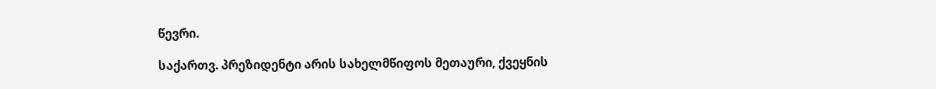წევრი.

საქართვ. პრეზიდენტი არის სახელმწიფოს მეთაური, ქვეყნის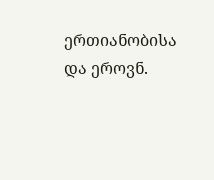ერთიანობისა და ეროვნ.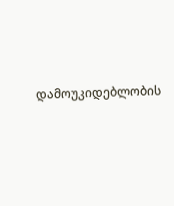დამოუკიდებლობის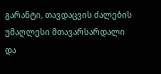გარანტი, თავდაცვის ძალების უმაღლესი მთავარსარდალი და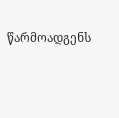წარმოადგენს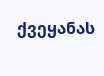ქვეყანას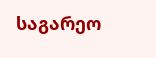საგარეო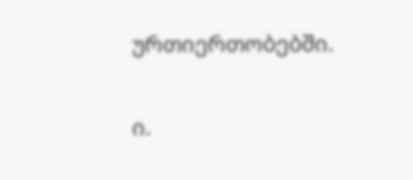ურთიერთობებში.

ი.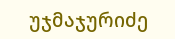უჯმაჯურიძე